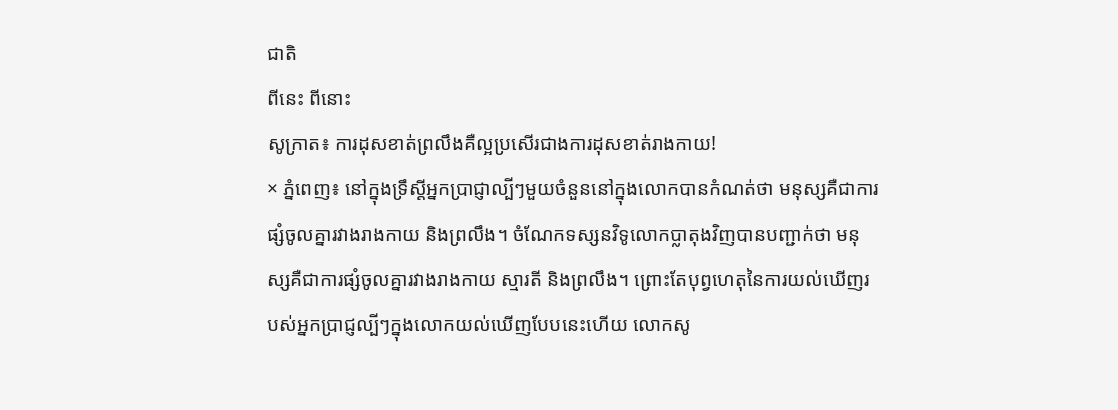ជាតិ
ពីនេះ ពីនោះ
សូក្រាត៖ ការដុសខាត់ព្រលឹងគឺល្អប្រសើរជាងការដុសខាត់រាងកាយ!
× ភ្នំពេញ៖ នៅក្នុងទ្រឹស្ដីអ្នកប្រាជ្ញាល្បីៗមួយចំនួននៅក្នុងលោកបានកំណត់ថា មនុស្សគឺជាការផ្សំចូលគ្នារវាងរាងកាយ និងព្រលឹង។ ចំណែកទស្សនវិទូលោកប្លាតុងវិញបានបញ្ជាក់ថា មនុស្សគឺជាការផ្សំចូលគ្នារវាងរាងកាយ ស្មារតី និងព្រលឹង។ ព្រោះតែបុព្វហេតុនៃការយល់ឃើញរបស់អ្នកប្រាជ្ញល្បីៗក្នុងលោកយល់ឃើញបែបនេះហើយ លោកសូ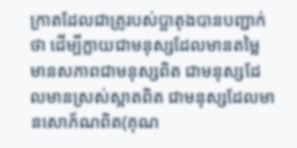ក្រាតដែលជាគ្រូរបស់ប្លាតុងបានបញ្ជាក់ថា ដើម្បីក្លាយជាមនុស្សដែលមានតម្លៃ មានសភាពជាមនុស្សពិត ជាមនុស្សដែលមានស្រស់ស្អាតពិត ជាមនុស្សដែលមានសោភ័ណពិត(គុណ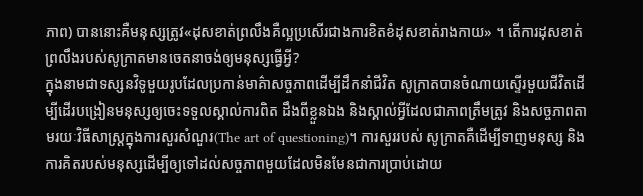ភាព) បាននោះគឺមនុស្សត្រូវ«ដុសខាត់ព្រលឹងគឺល្អប្រសើរជាងការខិតខំដុសខាត់រាងកាយ» ។ តើការដុសខាត់ព្រលឹងរបស់សូក្រាតមានចេតនាចង់ឲ្យមនុស្សធ្វើអ្វី?
ក្នុងនាមជាទស្សនវិទូមួយរូបដែលប្រកាន់មាគ៌ាសច្ចភាពដើម្បីដឹកនាំជីវិត សូក្រាតបានចំណាយស្ទើរមួយជីវិតដើម្បីដើរបង្រៀនមនុស្សឲ្យចេះទទួលស្គាល់ការពិត ដឹងពីខ្លួនឯង និងស្គាល់អ្វីដែលជាភាពត្រឹមត្រូវ និងសច្ចភាពតាមរយៈវិធីសាស្ត្រក្នុងការសួរសំណួរ(The art of questioning)។ ការសួររបស់ សូក្រាតគឺដើម្បីទាញមនុស្ស និងការគិតរបស់មនុស្សដើម្បីឲ្យទៅដល់សច្ចភាពមួយដែលមិនមែនជាការប្រាប់ដោយ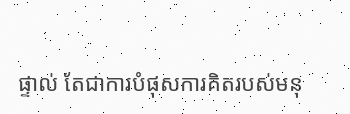ផ្ទាល់ តែជាការបំផុសការគិតរបស់មនុ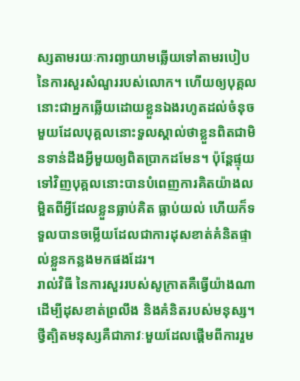ស្សតាមរយៈការព្យាយាមឆ្លើយទៅតាមរបៀបនៃការសួរសំណួររបស់លោក។ ហើយឲ្យបុគ្គលនោះជាអ្នកឆ្លើយដោយខ្លួនឯងរហូតដល់ចំនុចមួយដែលបុគ្គលនោះទួលស្គាល់ថាខ្លួនពិតជាមិនទាន់ដឹងអ្វីមួយឲ្យពិតប្រាកដមែន។ ប៉ុន្តែផ្ទុយទៅវិញបុគ្គលនោះបានបំពេញការគិតយ៉ាងលម្អិតពីអ្វីដែលខ្លួនធ្លាប់គិត ធ្លាប់យល់ ហើយក៏ទទួលបានចម្លើយដែលជាការដុសខាត់គំនិតផ្ទាល់ខ្លួនកន្លងមកផងដែរ។
រាល់វិធី នៃការសួររបស់សូក្រាតគឺធ្វើយ៉ាងណាដើម្បីដុសខាត់ព្រលឹង និងគំនិតរបស់មនុស្ស។ ថ្វីត្បិតមនុស្សគឺជាភាវៈមួយដែលផ្ដើមពីការរួម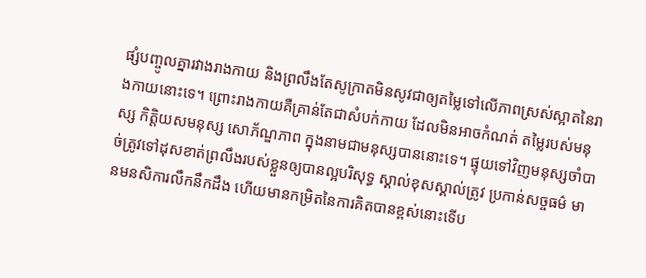ផ្សំបញ្ចូលគ្នារវាងរាងកាយ និងព្រលឹងតែសូក្រាតមិនសូវជាឲ្យតម្លៃទៅលើភាពស្រស់ស្អាតនៃរាងកាយនោះទេ។ ព្រោះរាងកាយគឺគ្រាន់តែជាសំបក់កាយ ដែលមិនអាចកំណត់ តម្លៃរបស់មនុស្ស កិត្តិយសមនុស្ស សោភ័ណ្ឌភាព ក្នុងនាមជាមនុស្សបាននោះទេ។ ផ្ទុយទៅវិញមនុស្សចាំបាច់ត្រូវទៅដុសខាត់ព្រលឹងរបស់ខ្លួនឲ្យបានល្អបរិសុទ្ធ ស្គាល់ខុសស្គាល់ត្រូវ ប្រកាន់សច្ចធម៌ មានមនសិការលឹកនឹកដឹង ហើយមានកម្រិតនៃការគិតបានខ្ពស់នោះទើប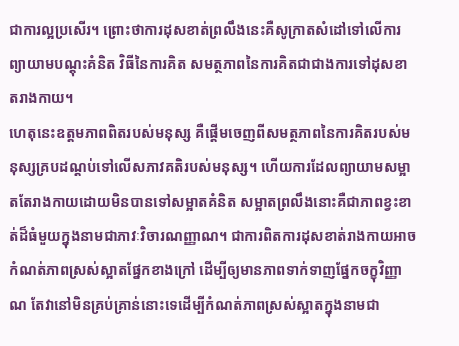ជាការល្អប្រសើរ។ ព្រោះថាការដុសខាត់ព្រលឹងនេះគឺសូក្រាតសំដៅទៅលើការព្យាយាមបណ្ដុះគំនិត វិធីនៃការគិត សមត្ថភាពនៃការគិតជាជាងការទៅដុសខាតរាងកាយ។
ហេតុនេះឧត្ដមភាពពិតរបស់មនុស្ស គឺផ្ដើមចេញពីសមត្ថភាពនៃការគិតរបស់មនុស្សគ្របដណ្ដប់ទៅលើសភាវគតិរបស់មនុស្ស។ ហើយការដែលព្យាយាមសម្អាតតែរាងកាយដោយមិនបានទៅសម្អាតគំនិត សម្អាតព្រលឹងនោះគឺជាភាពខ្វះខាត់ដ៏ធំមួយក្នុងនាមជាភាវៈវិចារណញ្ញាណ។ ជាការពិតការដុសខាត់រាងកាយអាចកំណត់ភាពស្រស់ស្អាតផ្នែកខាងក្រៅ ដើម្បីឲ្យមានភាពទាក់ទាញផ្នែកចក្ខុវិញ្ញាណ តែវានៅមិនគ្រប់គ្រាន់នោះទេដើម្បីកំណត់ភាពស្រស់ស្អាតក្នុងនាមជា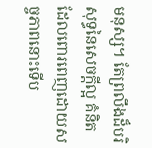មនុស្ស។ តែព្រលឹងដ៏បរិសុទ្ធនៃសេចក្ដីល្អ គំនិតដែលពោរពេញដោយសច្ចភាពនោះទើប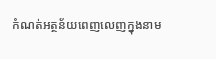កំណត់អត្ថន័យពេញលេញក្នុងនាម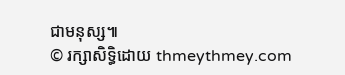ជាមនុស្ស៕
© រក្សាសិទ្ធិដោយ thmeythmey.com